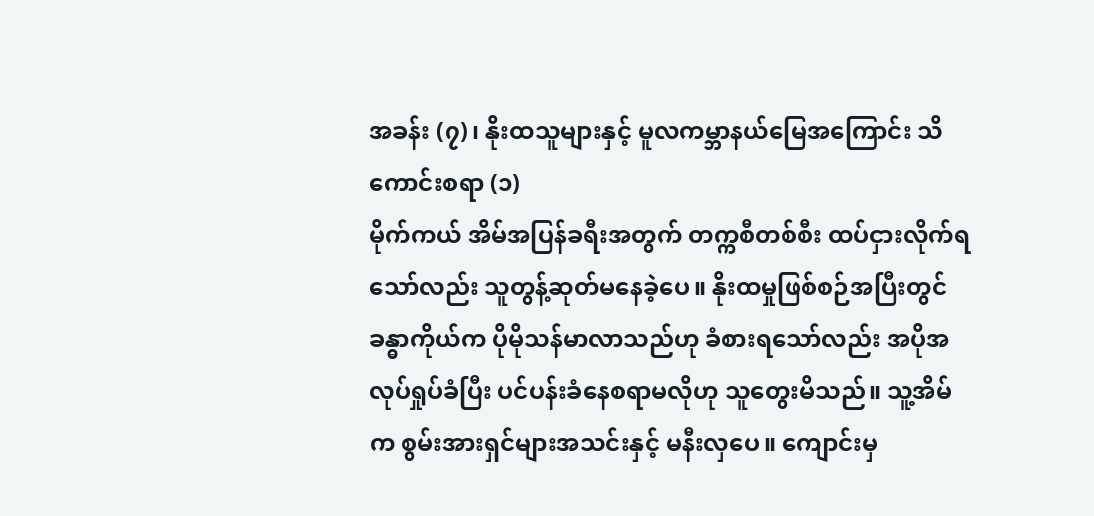အခန်း (၇)၊ နိုးထသူများနှင့် မူလကမ္ဘာနယ်မြေအကြောင်း သိကောင်းစရာ (၁)
မိုက်ကယ် အိမ်အပြန်ခရီးအတွက် တက္ကစီတစ်စီး ထပ်ငှားလိုက်ရသော်လည်း သူတွန့်ဆုတ်မနေခဲ့ပေ။ နိုးထမှုဖြစ်စဉ်အပြီးတွင် ခန္ဓာကိုယ်က ပိုမိုသန်မာလာသည်ဟု ခံစားရသော်လည်း အပိုအလုပ်ရှုပ်ခံပြီး ပင်ပန်းခံနေစရာမလိုဟု သူတွေးမိသည်။ သူ့အိမ်က စွမ်းအားရှင်များအသင်းနှင့် မနီးလှပေ။ ကျောင်းမှ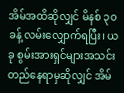အိမ်အထိဆိုလျှင် မိနစ် ၃၀ ခန့် လမ်းလျှောက်ရပြီး၊ ယခု စွမ်းအားရှင်များအသင်း တည်နေရာမှဆိုလျှင် အိမ်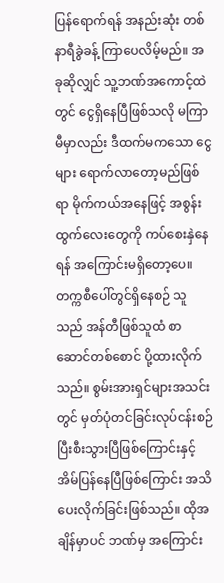ပြန်ရောက်ရန် အနည်းဆုံး တစ်နာရီခွဲခန့် ကြာပေလိမ့်မည်။ အခုဆိုလျှင် သူ့ဘဏ်အကောင့်ထဲတွင် ငွေရှိနေပြီဖြစ်သလို မကြာမီမှာလည်း ဒီထက်မကသော ငွေများ ရောက်လာတော့မည်ဖြစ်ရာ မိုက်ကယ်အနေဖြင့် အစွန်းထွက်လေးတွေကို ကပ်စေးနှဲနေရန် အကြောင်းမရှိတော့ပေ။
တက္ကစီပေါ်တွင်ရှိနေစဉ် သူသည် အန်တီဖြစ်သူထံ စာဆောင်တစ်စောင် ပို့ထားလိုက်သည်။ စွမ်းအားရှင်များအသင်းတွင် မှတ်ပုံတင်ခြင်းလုပ်ငန်းစဉ် ပြီးစီးသွားပြီဖြစ်ကြောင်းနှင့် အိမ်ပြန်နေပြီဖြစ်ကြောင်း အသိပေးလိုက်ခြင်းဖြစ်သည်။ ထိုအချိန်မှာပင် ဘဏ်မှ အကြောင်း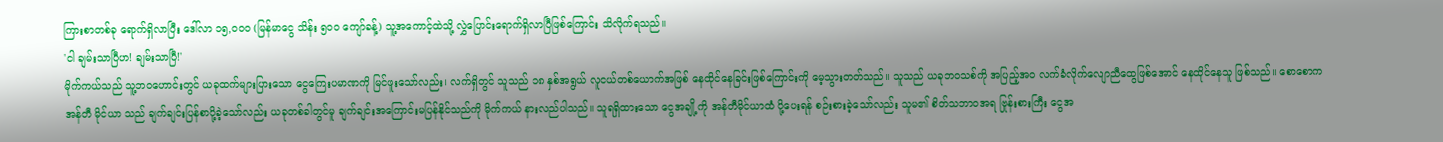ကြားစာတစ်ခု ရောက်ရှိလာပြီး ဒေါ်လာ ၁၅,၀၀၀ (မြန်မာငွေ သိန်း ၅၀၀ ကျော်ခန့်) သူ့အကောင့်ထဲသို့ လွှဲပြောင်းရောက်ရှိလာပြီဖြစ်ကြောင်း သိလိုက်ရသည်။
'ငါ ချမ်းသာပြီဟ! ချမ်းသာပြီ!'
မိုက်ကယ်သည် သူ့ဘဝဟောင်းတွင် ယခုထက်များပြားသော ငွေကြေးပမာဏကို မြင်ဖူးသော်လည်း၊ လက်ရှိတွင် သူသည် ၁၈ နှစ်အရွယ် လူငယ်တစ်ယောက်အဖြစ် နေထိုင်နေခြင်းဖြစ်ကြောင်းကို မေ့သွားတတ်သည်။ သူသည် ယခုဘဝသစ်ကို အပြည့်အဝ လက်ခံလိုက်လျောညီထွေဖြစ်အောင် နေထိုင်နေသူ ဖြစ်သည်။ စောစောက အန်တီ မိုင်ယာ သည် ချက်ချင်းပြန်စာပို့ခဲ့သော်လည်း ယခုတစ်ခါတွင်မူ ချက်ချင်းအကြောင်းမပြန်နိုင်သည်ကို မိုက်ကယ် နားလည်ပါသည်။ သူရရှိထားသော ငွေအချို့ကို အန်တီမိုင်ယာထံ ပို့ပေးရန် စဉ်းစားခဲ့သော်လည်း သူမ၏ စိတ်သဘာဝအရ ဗြုန်းစားကြီး ငွေအ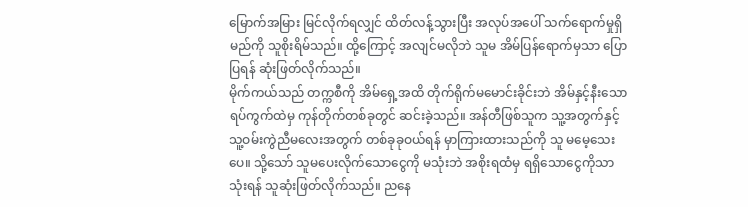မြောက်အမြား မြင်လိုက်ရလျှင် ထိတ်လန့်သွားပြီး အလုပ်အပေါ် သက်ရောက်မှုရှိမည်ကို သူစိုးရိမ်သည်။ ထို့ကြောင့် အလျင်မလိုဘဲ သူမ အိမ်ပြန်ရောက်မှသာ ပြောပြရန် ဆုံးဖြတ်လိုက်သည်။
မိုက်ကယ်သည် တက္ကစီကို အိမ်ရှေ့အထိ တိုက်ရိုက်မမောင်းခိုင်းဘဲ အိမ်နှင့်နီးသော ရပ်ကွက်ထဲမှ ကုန်တိုက်တစ်ခုတွင် ဆင်းခဲ့သည်။ အန်တီဖြစ်သူက သူ့အတွက်နှင့် သူ့ဝမ်းကွဲညီမလေးအတွက် တစ်ခုခုဝယ်ရန် မှာကြားထားသည်ကို သူ မမေ့သေးပေ။ သို့သော် သူမပေးလိုက်သောငွေကို မသုံးဘဲ အစိုးရထံမှ ရရှိသောငွေကိုသာ သုံးရန် သူဆုံးဖြတ်လိုက်သည်။ ညနေ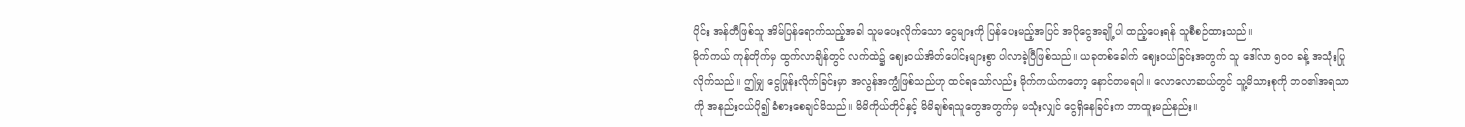ပိုင်း အန်တီဖြစ်သူ အိမ်ပြန်ရောက်သည့်အခါ သူမပေးလိုက်သော ငွေများကို ပြန်ပေးမည့်အပြင် အပိုငွေအချို့ပါ ထည့်ပေးရန် သူစီစဉ်ထားသည်။
မိုက်ကယ် ကုန်တိုက်မှ ထွက်လာချိန်တွင် လက်ထဲ၌ ဈေးဝယ်အိတ်ပေါင်းများစွာ ပါလာခဲ့ပြီဖြစ်သည်။ ယခုတစ်ခေါက် ဈေးဝယ်ခြင်းအတွက် သူ ဒေါ်လာ ၅၀၀ ခန့် အသုံးပြုလိုက်သည်။ ဤမျှ ငွေဖြုန်းလိုက်ခြင်းမှာ အလွန်အကျွံဖြစ်သည်ဟု ထင်ရသော်လည်း မိုက်ကယ်ကတော့ နောင်တမရပါ။ လောလောဆယ်တွင် သူ့မိသားစုကို ဘဝ၏အရသာကို အနည်းငယ်ပို၍ ခံစားစေချင်မိသည်။ မိမိကိုယ်တိုင်နှင့် မိမိချစ်ရသူတွေအတွက်မှ မသုံးလျှင် ငွေရှိနေခြင်းက ဘာထူးမည်နည်း။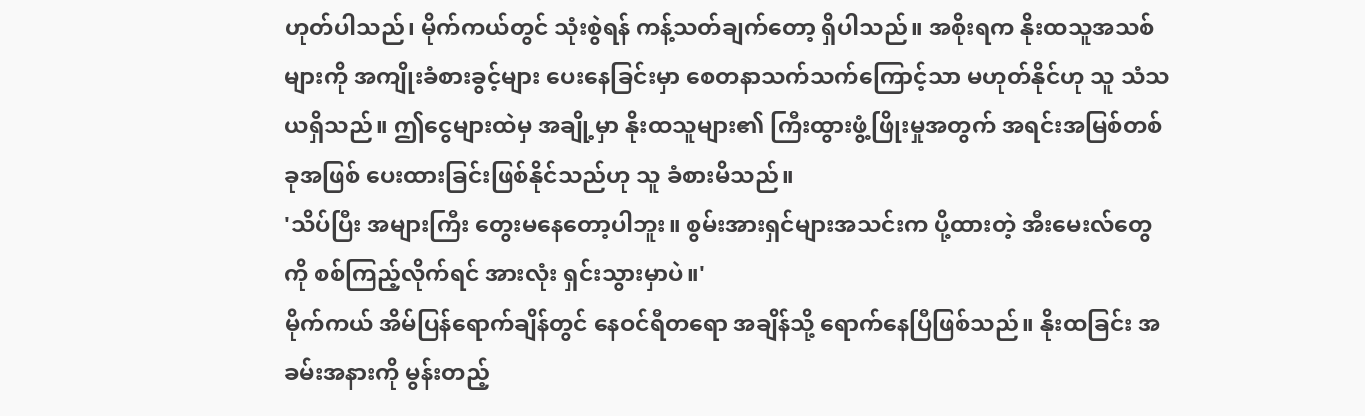ဟုတ်ပါသည်၊ မိုက်ကယ်တွင် သုံးစွဲရန် ကန့်သတ်ချက်တော့ ရှိပါသည်။ အစိုးရက နိုးထသူအသစ်များကို အကျိုးခံစားခွင့်များ ပေးနေခြင်းမှာ စေတနာသက်သက်ကြောင့်သာ မဟုတ်နိုင်ဟု သူ သံသယရှိသည်။ ဤငွေများထဲမှ အချို့မှာ နိုးထသူများ၏ ကြီးထွားဖွံ့ဖြိုးမှုအတွက် အရင်းအမြစ်တစ်ခုအဖြစ် ပေးထားခြင်းဖြစ်နိုင်သည်ဟု သူ ခံစားမိသည်။
'သိပ်ပြီး အများကြီး တွေးမနေတော့ပါဘူး။ စွမ်းအားရှင်များအသင်းက ပို့ထားတဲ့ အီးမေးလ်တွေကို စစ်ကြည့်လိုက်ရင် အားလုံး ရှင်းသွားမှာပဲ။'
မိုက်ကယ် အိမ်ပြန်ရောက်ချိန်တွင် နေဝင်ရီတရော အချိန်သို့ ရောက်နေပြီဖြစ်သည်။ နိုးထခြင်း အခမ်းအနားကို မွန်းတည့်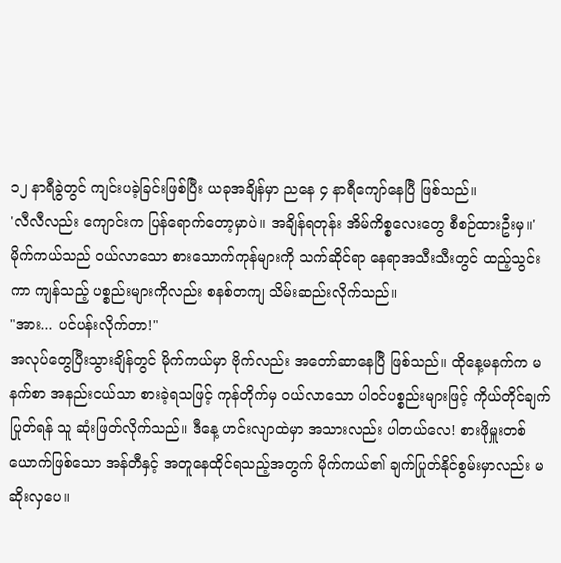၁၂ နာရီခွဲတွင် ကျင်းပခဲ့ခြင်းဖြစ်ပြီး ယခုအချိန်မှာ ညနေ ၄ နာရီကျော်နေပြီ ဖြစ်သည်။
'လီလီလည်း ကျောင်းက ပြန်ရောက်တော့မှာပဲ။ အချိန်ရတုန်း အိမ်ကိစ္စလေးတွေ စီစဉ်ထားဦးမှ။'
မိုက်ကယ်သည် ဝယ်လာသော စားသောက်ကုန်များကို သက်ဆိုင်ရာ နေရာအသီးသီးတွင် ထည့်သွင်းကာ ကျန်သည့် ပစ္စည်းများကိုလည်း စနစ်တကျ သိမ်းဆည်းလိုက်သည်။
"အား... ပင်ပန်းလိုက်တာ!"
အလုပ်တွေပြီးသွားချိန်တွင် မိုက်ကယ်မှာ ဗိုက်လည်း အတော်ဆာနေပြီ ဖြစ်သည်။ ထိုနေ့မနက်က မနက်စာ အနည်းငယ်သာ စားခဲ့ရသဖြင့် ကုန်တိုက်မှ ဝယ်လာသော ပါဝင်ပစ္စည်းများဖြင့် ကိုယ်တိုင်ချက်ပြုတ်ရန် သူ ဆုံးဖြတ်လိုက်သည်။ ဒီနေ့ ဟင်းလျာထဲမှာ အသားလည်း ပါတယ်လေ! စားဖိုမှူးတစ်ယောက်ဖြစ်သော အန်တီနှင့် အတူနေထိုင်ရသည့်အတွက် မိုက်ကယ်၏ ချက်ပြုတ်နိုင်စွမ်းမှာလည်း မဆိုးလှပေ။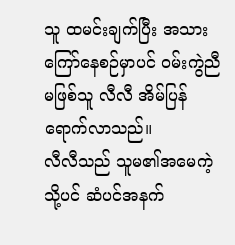သူ ထမင်းချက်ပြီး အသားကြော်နေစဉ်မှာပင် ဝမ်းကွဲညီမဖြစ်သူ လီလီ အိမ်ပြန်ရောက်လာသည်။
လီလီသည် သူမ၏အမေကဲ့သို့ပင် ဆံပင်အနက်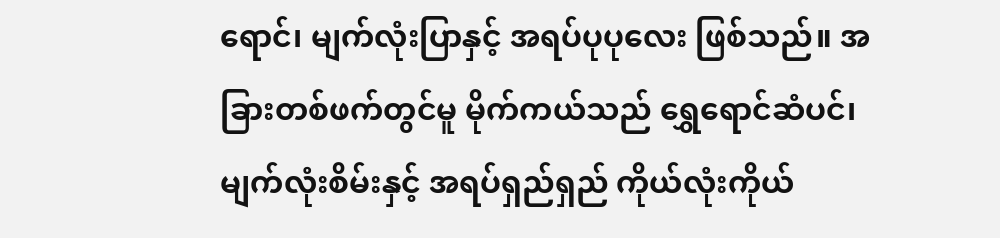ရောင်၊ မျက်လုံးပြာနှင့် အရပ်ပုပုလေး ဖြစ်သည်။ အခြားတစ်ဖက်တွင်မူ မိုက်ကယ်သည် ရွှေရောင်ဆံပင်၊ မျက်လုံးစိမ်းနှင့် အရပ်ရှည်ရှည် ကိုယ်လုံးကိုယ်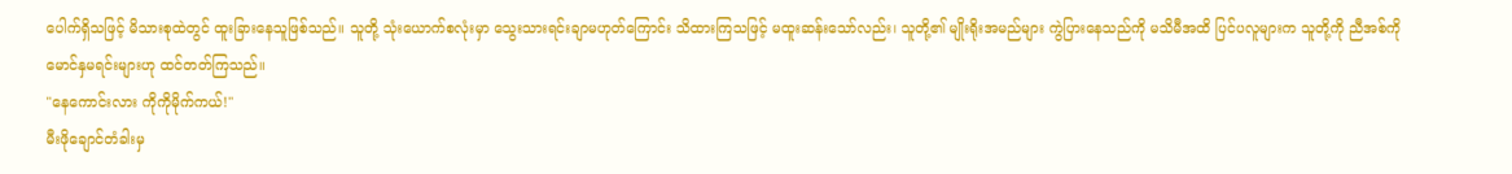ပေါက်ရှိသဖြင့် မိသားစုထဲတွင် ထူးခြားနေသူဖြစ်သည်။ သူတို့ သုံးယောက်စလုံးမှာ သွေးသားရင်းချာမဟုတ်ကြောင်း သိထားကြသဖြင့် မထူးဆန်းသော်လည်း၊ သူတို့၏ မျိုးရိုးအမည်များ ကွဲပြားနေသည်ကို မသိမီအထိ ပြင်ပလူများက သူတို့ကို ညီအစ်ကို
မောင်နှမရင်းများဟု ထင်တတ်ကြသည်။
"နေကောင်းလား ကိုကိုမိုက်ကယ်!"
မီးဖိုချောင်တံခါးမှ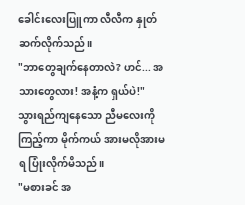ခေါင်းလေးပြူကာ လီလီက နှုတ်ဆက်လိုက်သည်။
"ဘာတွေချက်နေတာလဲ? ဟင်... အသားတွေလား! အနံ့က ရှယ်ပဲ!"
သွားရည်ကျနေသော ညီမလေးကိုကြည့်ကာ မိုက်ကယ် အားမလိုအားမရ ပြုံးလိုက်မိသည်။
"မစားခင် အ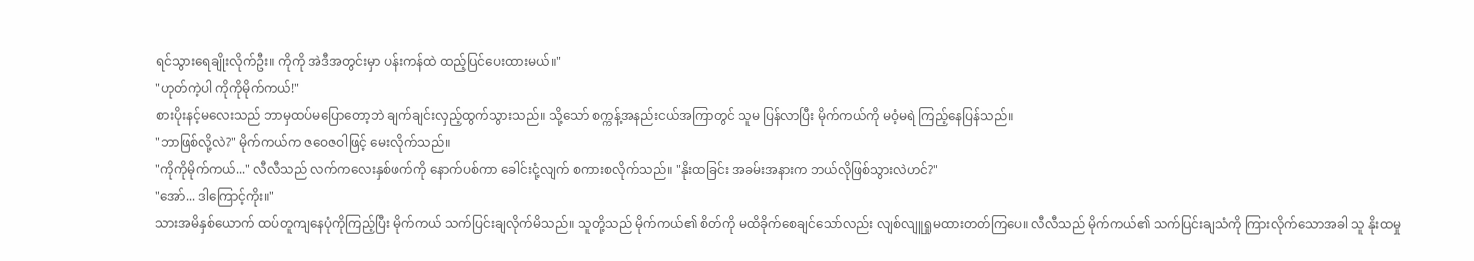ရင်သွားရေချိုးလိုက်ဦး။ ကိုကို အဲဒီအတွင်းမှာ ပန်းကန်ထဲ ထည့်ပြင်ပေးထားမယ်။"
"ဟုတ်ကဲ့ပါ ကိုကိုမိုက်ကယ်!"
စားပိုးနင့်မလေးသည် ဘာမှထပ်မပြောတော့ဘဲ ချက်ချင်းလှည့်ထွက်သွားသည်။ သို့သော် စက္ကန့်အနည်းငယ်အကြာတွင် သူမ ပြန်လာပြီး မိုက်ကယ်ကို မဝံ့မရဲ ကြည့်နေပြန်သည်။
"ဘာဖြစ်လို့လဲ?" မိုက်ကယ်က ဇဝေဇဝါဖြင့် မေးလိုက်သည်။
"ကိုကိုမိုက်ကယ်..." လီလီသည် လက်ကလေးနှစ်ဖက်ကို နောက်ပစ်ကာ ခေါင်းငုံ့လျက် စကားစလိုက်သည်။ "နိုးထခြင်း အခမ်းအနားက ဘယ်လိုဖြစ်သွားလဲဟင်?"
"အော်... ဒါကြောင့်ကိုး။"
သားအမိနှစ်ယောက် ထပ်တူကျနေပုံကိုကြည့်ပြီး မိုက်ကယ် သက်ပြင်းချလိုက်မိသည်။ သူတို့သည် မိုက်ကယ်၏ စိတ်ကို မထိခိုက်စေချင်သော်လည်း လျစ်လျူရှုမထားတတ်ကြပေ။ လီလီသည် မိုက်ကယ်၏ သက်ပြင်းချသံကို ကြားလိုက်သောအခါ သူ နိုးထမှု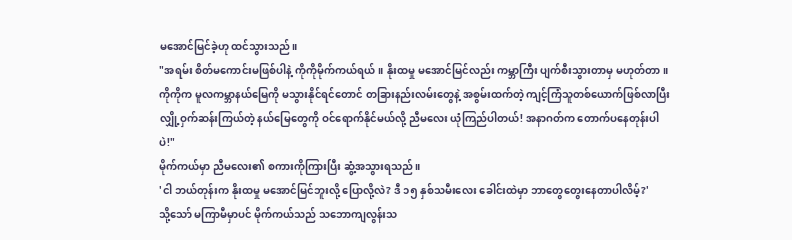မအောင်မြင်ခဲ့ဟု ထင်သွားသည်။
"အရမ်း စိတ်မကောင်းမဖြစ်ပါနဲ့ ကိုကိုမိုက်ကယ်ရယ်။ နိုးထမှု မအောင်မြင်လည်း ကမ္ဘာကြီး ပျက်စီးသွားတာမှ မဟုတ်တာ။ ကိုကိုက မူလကမ္ဘာနယ်မြေကို မသွားနိုင်ရင်တောင် တခြားနည်းလမ်းတွေနဲ့ အစွမ်းထက်တဲ့ ကျင့်ကြံသူတစ်ယောက်ဖြစ်လာပြီး လျှို့ဝှက်ဆန်းကြယ်တဲ့ နယ်မြေတွေကို ဝင်ရောက်နိုင်မယ်လို့ ညီမလေး ယုံကြည်ပါတယ်! အနာဂတ်က တောက်ပနေတုန်းပါပဲ!"
မိုက်ကယ်မှာ ညီမလေး၏ စကားကိုကြားပြီး ဆွံ့အသွားရသည်။
'ငါ ဘယ်တုန်းက နိုးထမှု မအောင်မြင်ဘူးလို့ ပြောလို့လဲ? ဒီ ၁၅ နှစ်သမီးလေး ခေါင်းထဲမှာ ဘာတွေတွေးနေတာပါလိမ့်?'
သို့သော် မကြာမီမှာပင် မိုက်ကယ်သည် သဘောကျလွန်းသ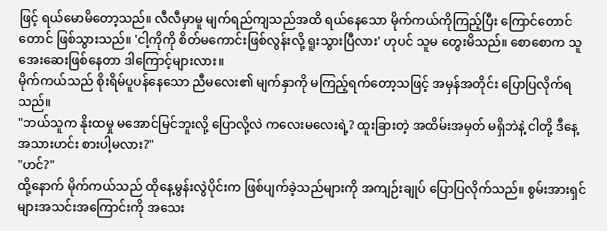ဖြင့် ရယ်မောမိတော့သည်။ လီလီမှာမူ မျက်ရည်ကျသည်အထိ ရယ်နေသော မိုက်ကယ်ကိုကြည့်ပြီး ကြောင်တောင်တောင် ဖြစ်သွားသည်။ 'ငါ့ကိုကို စိတ်မကောင်းဖြစ်လွန်းလို့ ရူးသွားပြီလား' ဟုပင် သူမ တွေးမိသည်။ စောစောက သူ အေးဆေးဖြစ်နေတာ ဒါကြောင့်များလား။
မိုက်ကယ်သည် စိုးရိမ်ပူပန်နေသော ညီမလေး၏ မျက်နှာကို မကြည့်ရက်တော့သဖြင့် အမှန်အတိုင်း ပြောပြလိုက်ရသည်။
"ဘယ်သူက နိုးထမှု မအောင်မြင်ဘူးလို့ ပြောလို့လဲ ကလေးမလေးရဲ့? ထူးခြားတဲ့ အထိမ်းအမှတ် မရှိဘဲနဲ့ ငါတို့ ဒီနေ့ အသားဟင်း စားပါ့မလား?"
"ဟင်?"
ထို့နောက် မိုက်ကယ်သည် ထိုနေ့မွန်းလွဲပိုင်းက ဖြစ်ပျက်ခဲ့သည်များကို အကျဉ်းချုပ် ပြောပြလိုက်သည်။ စွမ်းအားရှင်များအသင်းအကြောင်းကို အသေး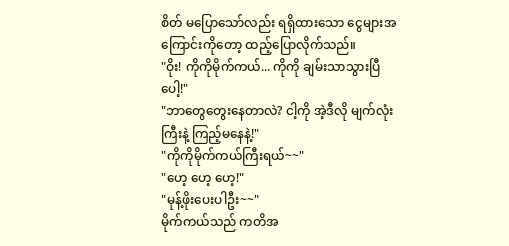စိတ် မပြောသော်လည်း ရရှိထားသော ငွေများအကြောင်းကိုတော့ ထည့်ပြောလိုက်သည်။
"ဝိုး! ကိုကိုမိုက်ကယ်... ကိုကို ချမ်းသာသွားပြီပေါ့!"
"ဘာတွေတွေးနေတာလဲ? ငါ့ကို အဲ့ဒီလို မျက်လုံးကြီးနဲ့ ကြည့်မနေနဲ့!"
"ကိုကိုမိုက်ကယ်ကြီးရယ်~~"
"ဟေ့ ဟေ့ ဟေ့!"
"မုန့်ဖိုးပေးပါဦး~~"
မိုက်ကယ်သည် ကတိအ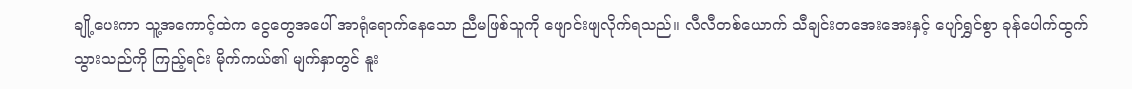ချို့ပေးကာ သူ့အကောင့်ထဲက ငွေတွေအပေါ် အာရုံရောက်နေသော ညီမဖြစ်သူကို ဖျောင်းဖျလိုက်ရသည်။ လီလီတစ်ယောက် သီချင်းတအေးအေးနှင့် ပျော်ရွှင်စွာ ခုန်ပေါက်ထွက်သွားသည်ကို ကြည့်ရင်း မိုက်ကယ်၏ မျက်နှာတွင် နူး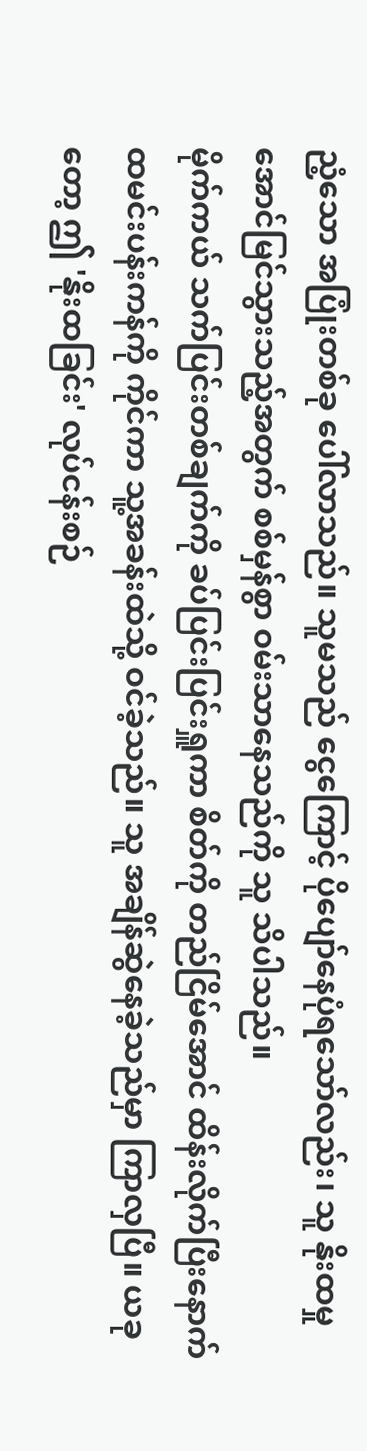ညံ့သော အပြုံးတစ်ခု ပေါ်လာသည်။ သူမသည် ငွေကြောင့် ပိုပျော်နေပုံရသော်လည်း၊ သူ နိုးထမှု အောင်မြင်သွားသည့်အတွက် စစ်မှန်စွာ ဝမ်းသာနေသည်ကို သူ သိပါသည်။
မိုက်ကယ် သက်ပြင်းတစ်ချက်ကို ခပ်ပြင်းပြင်းရှူကာ စိတ်ကို တည်ငြိမ်အောင် ထိန်းလိုက်ပြီးနောက် ထမင်းပန်းကန်ကို ကိုင်ကာ သူ့အခန်းထဲသို့ ဝင်ခဲ့သည်။ သူ အချိန်ဆွဲနေခဲ့သည်မှာ ကြာလှပြီ။ ယခုတော့ ဤ 'နိုးထခြင်း' လုပ်ငန်းစဉ်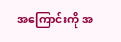အကြောင်းကို အ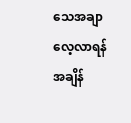သေအချာ လေ့လာရန် အချိန်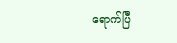ရောက်ပြီ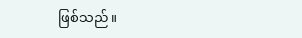ဖြစ်သည်။